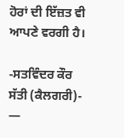ਹੋਰਾਂ ਦੀ ਇੱਜ਼ਤ ਵੀ ਆਪਣੇ ਵਰਗੀ ਹੈ।

-ਸਤਵਿੰਦਰ ਕੌਰ ਸੱਤੀ (ਕੈਲਗਰੀ)- —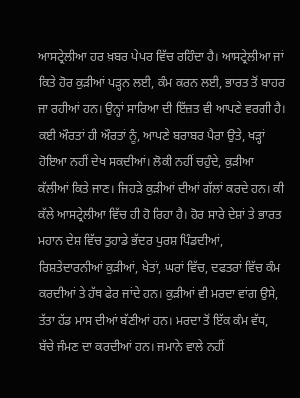ਆਸਟ੍ਰੇਲੀਆ ਹਰ ਖ਼ਬਰ ਪੇਪਰ ਵਿੱਚ ਰਹਿੰਦਾ ਹੈ। ਆਸਟ੍ਰੇਲੀਆ ਜਾਂ ਕਿਤੇ ਹੋਰ ਕੁੜੀਆਂ ਪੜ੍ਹਨ ਲਈ, ਕੰਮ ਕਰਨ ਲਈ, ਭਾਰਤ ਤੋਂ ਬਾਹਰ ਜਾ ਰਹੀਆਂ ਹਨ। ਉਨ੍ਹਾਂ ਸਾਰਿਆ ਦੀ ਇੱਜ਼ਤ ਵੀ ਆਪਣੇ ਵਰਗੀ ਹੈ। ਕਈ ਔਰਤਾਂ ਹੀ ਔਰਤਾਂ ਨੂੰ, ਆਪਣੇ ਬਰਾਬਰ ਪੈਰਾ ਉਤੇ, ਖੜ੍ਹਾਂ ਹੋਇਆ ਨਹੀਂ ਦੇਖ ਸਕਦੀਆਂ। ਲੋਕੀ ਨਹੀਂ ਚਹੁੰਦੇ, ਕੁੜੀਆ ਕੱਲੀਆਂ ਕਿਤੇ ਜਾਣ। ਜਿਹੜੇ ਕੁੜੀਆਂ ਦੀਆਂ ਗੱਲਾਂ ਕਰਦੇ ਹਨ। ਕੀ ਕੱਲੇ ਆਸਟ੍ਰੇਲੀਆ ਵਿੱਚ ਹੀ ਹੋ ਰਿਹਾ ਹੈ। ਹੋਰ ਸਾਰੇ ਦੇਸ਼ਾਂ ਤੇ ਭਾਰਤ ਮਹਾਨ ਦੇਸ਼ ਵਿੱਚ ਤੁਹਾਡੇ ਭੱਦਰ ਪੁਰਸ਼ ਪਿੰਡਦੀਆਂ, ਰਿਸ਼ਤੇਦਾਰਨੀਆਂ ਕੁੜੀਆਂ, ਖੇਤਾਂ, ਘਰਾਂ ਵਿੱਚ, ਦਫਤਰਾਂ ਵਿੱਚ ਕੰਮ ਕਰਦੀਆਂ ਤੇ ਹੱਥ ਫੇਰ ਜਾਂਦੇ ਹਨ। ਕੁੜੀਆਂ ਵੀ ਮਰਦਾ ਵਾਂਗ ਉਸੇ, ਤੱਤਾ ਹੱਡ ਮਾਸ ਦੀਆਂ ਬੱਣੀਆਂ ਹਨ। ਮਰਦਾ ਤੋਂ ਇੱਕ ਕੰਮ ਵੱਧ, ਬੱਚੇ ਜੰਮਣ ਦਾ ਕਰਦੀਆਂ ਹਨ। ਜਮਾਨੇ ਵਾਲੇ ਨਹੀਂ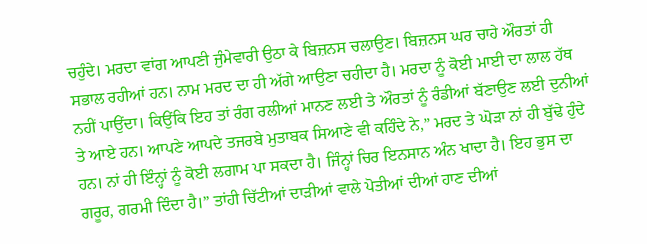ਚਹੁੰਦੇ। ਮਰਦਾ ਵਾਂਗ ਆਪਣੀ ਜੁੰਮੇਵਾਰੀ ਉਠਾ ਕੇ ਬਿਜ਼ਨਸ ਚਲਾਉਣ। ਬਿਜ਼ਨਸ ਘਰ ਚਾਹੇ ਔਰਤਾਂ ਹੀ ਸਭਾਲ ਰਹੀਆਂ ਹਨ। ਨਾਮ ਮਰਦ ਦਾ ਹੀ ਅੱਗੇ ਆਉਣਾ ਚਹੀਦਾ ਹੈ। ਮਰਦਾ ਨੂੰ ਕੋਈ ਮਾਈ ਦਾ ਲਾਲ ਹੱਥ ਨਹੀਂ ਪਾਉਂਦਾ। ਕਿਉਂਕਿ ਇਹ ਤਾਂ ਰੰਗ ਰਲੀਆਂ ਮਾਨਣ ਲਈ ਤੇ ਔਰਤਾਂ ਨੂੰ ਰੰਡੀਆਂ ਬੱਣਾਉਣ ਲਈ ਦੁਨੀਆਂ ਤੇ ਆਏ ਹਨ। ਆਪਣੇ ਆਪਦੇ ਤਜਰਬੇ ਮੁਤਾਬਕ ਸਿਆਣੇ ਵੀ ਕਹਿੰਦੇ ਨੇ,” ਮਰਦ ਤੇ ਘੋੜਾ ਨਾਂ ਹੀ ਬੁੱਢੇ ਹੁੰਦੇ ਹਨ। ਨਾਂ ਹੀ ਇੰਨ੍ਹਾਂ ਨੂੰ ਕੋਈ ਲਗਾਮ ਪਾ ਸਕਦਾ ਹੈ। ਜਿੰਨ੍ਹਾਂ ਚਿਰ ਇਨਸਾਨ ਅੰਨ ਖਾਦਾ ਹੈ। ਇਹ ਭੁਸ ਦਾ ਗਰੂਰ, ਗਰਮੀ ਦਿੰਦਾ ਹੈ।” ਤਾਂਹੀ ਚਿੱਟੀਆਂ ਦਾੜੀਆਂ ਵਾਲੇ ਪੋਤੀਆਂ ਦੀਆਂ ਹਾਣ ਦੀਆਂ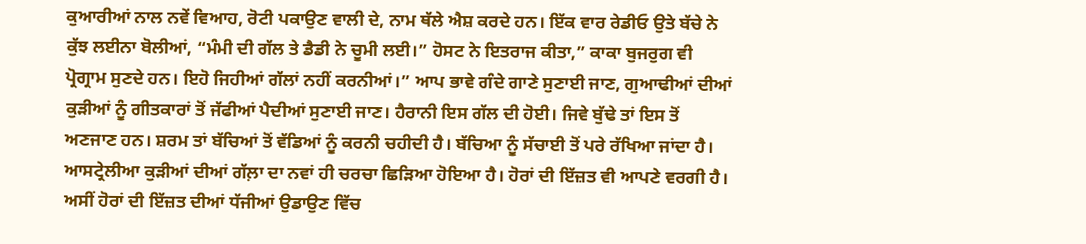ਕੁਆਰੀਆਂ ਨਾਲ ਨਵੇਂ ਵਿਆਹ, ਰੋਟੀ ਪਕਾਉਣ ਵਾਲੀ ਦੇ, ਨਾਮ ਥੱਲੇ ਐਸ਼ ਕਰਦੇ ਹਨ। ਇੱਕ ਵਾਰ ਰੇਡੀਓ ਉਤੇ ਬੱਚੇ ਨੇ ਕੁੱਝ ਲਈਨਾ ਬੋਲੀਆਂ, “ਮੰਮੀ ਦੀ ਗੱਲ ਤੇ ਡੈਡੀ ਨੇ ਚੂਮੀ ਲਈ।” ਹੋਸਟ ਨੇ ਇਤਰਾਜ ਕੀਤਾ,” ਕਾਕਾ ਬੁਜਰੁਗ ਵੀ ਪ੍ਰੋਗ੍ਰਾਮ ਸੁਣਦੇ ਹਨ। ਇਹੋ ਜਿਹੀਆਂ ਗੱਲਾਂ ਨਹੀਂ ਕਰਨੀਆਂ।” ਆਪ ਭਾਵੇ ਗੰਦੇ ਗਾਣੇ ਸੁਣਾਈ ਜਾਣ, ਗੁਆਢੀਆਂ ਦੀਆਂ ਕੁੜੀਆਂ ਨੂੰ ਗੀਤਕਾਰਾਂ ਤੋਂ ਜੱਫੀਆਂ ਪੈਦੀਆਂ ਸੁਣਾਈ ਜਾਣ। ਹੈਰਾਨੀ ਇਸ ਗੱਲ ਦੀ ਹੋਈ। ਜਿਵੇ ਬੁੱਢੇ ਤਾਂ ਇਸ ਤੋਂ ਅਣਜਾਣ ਹਨ। ਸ਼ਰਮ ਤਾਂ ਬੱਚਿਆਂ ਤੋਂ ਵੱਡਿਆਂ ਨੂੰ ਕਰਨੀ ਚਹੀਦੀ ਹੈ। ਬੱਚਿਆ ਨੂੰ ਸੱਚਾਈ ਤੋਂ ਪਰੇ ਰੱਖਿਆ ਜਾਂਦਾ ਹੈ। ਆਸਟ੍ਰੇਲੀਆ ਕੁੜੀਆਂ ਦੀਆਂ ਗੱਲ਼ਾ ਦਾ ਨਵਾਂ ਹੀ ਚਰਚਾ ਛਿੜਿਆ ਹੋਇਆ ਹੈ। ਹੋਰਾਂ ਦੀ ਇੱਜ਼ਤ ਵੀ ਆਪਣੇ ਵਰਗੀ ਹੈ। ਅਸੀਂ ਹੋਰਾਂ ਦੀ ਇੱਜ਼ਤ ਦੀਆਂ ਧੱਜੀਆਂ ਉਡਾਉਣ ਵਿੱਚ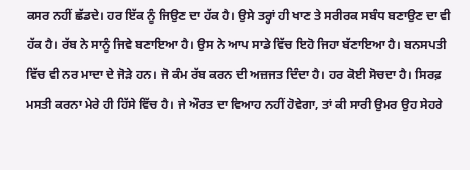ਕਸਰ ਨਹੀਂ ਛੱਡਦੇ। ਹਰ ਇੱਕ ਨੂੰ ਜਿਉਣ ਦਾ ਹੱਕ ਹੈ। ਉਸੇ ਤਰ੍ਹਾਂ ਹੀ ਖਾਣ ਤੇ ਸਰੀਰਕ ਸਬੰਧ ਬਣਾਉਣ ਦਾ ਵੀ ਹੱਕ ਹੈ। ਰੱਬ ਨੇ ਸਾਨੂੰ ਜਿਵੇ ਬਣਾਇਆ ਹੈ। ਉਸ ਨੇ ਆਪ ਸਾਡੇ ਵਿੱਚ ਇਹੋ ਜਿਹਾ ਬੱਣਾਇਆ ਹੈ। ਬਨਸਪਤੀ ਵਿੱਚ ਵੀ ਨਰ ਮਾਦਾ ਦੇ ਜੋੜੇ ਹਨ। ਜੋ ਕੰਮ ਰੱਬ ਕਰਨ ਦੀ ਅਜ਼ਜਤ ਦਿੰਦਾ ਹੈ। ਹਰ ਕੋਈ ਸੋਚਦਾ ਹੈ। ਸਿਰਫ਼ ਮਸਤੀ ਕਰਨਾ ਮੇਰੇ ਹੀ ਹਿੱਸੇ ਵਿੱਚ ਹੈ। ਜੇ ਔਰਤ ਦਾ ਵਿਆਹ ਨਹੀਂ ਹੋਵੇਗਾ, ਤਾਂ ਕੀ ਸਾਰੀ ਉਮਰ ਉਹ ਸੇਹਰੇ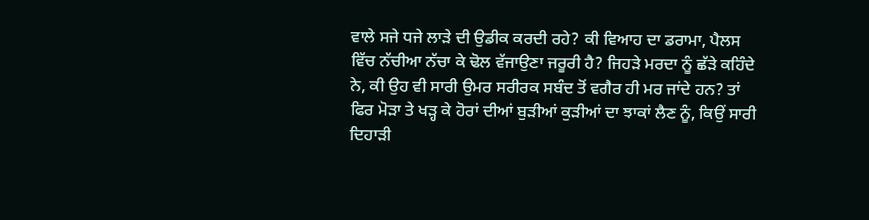ਵਾਲੇ ਸਜੇ ਧਜੇ ਲਾੜੇ ਦੀ ਉਡੀਕ ਕਰਦੀ ਰਹੇ? ਕੀ ਵਿਆਹ ਦਾ ਡਰਾਮਾ, ਪੈਲਸ ਵਿੱਚ ਨੱਚੀਆ ਨੱਚਾ ਕੇ ਢੋਲ ਵੱਜਾਉਣਾ ਜਰੂਰੀ ਹੈ? ਜਿਹੜੇ ਮਰਦਾ ਨੂੰ ਛੱੜੇ ਕਹਿੰਦੇ ਨੇ, ਕੀ ਉਹ ਵੀ ਸਾਰੀ ਉਮਰ ਸਰੀਰਕ ਸਬੰਦ ਤੋਂ ਵਗੈਰ ਹੀ ਮਰ ਜਾਂਦੇ ਹਨ? ਤਾਂ ਫਿਰ ਮੋੜਾ ਤੇ ਖੜ੍ਹ ਕੇ ਹੋਰਾਂ ਦੀਆਂ ਬੁੜੀਆਂ ਕੁੜੀਆਂ ਦਾ ਝਾਕਾਂ ਲੈਣ ਨੂੰ, ਕਿਉਂ ਸਾਰੀ ਦਿਹਾੜੀ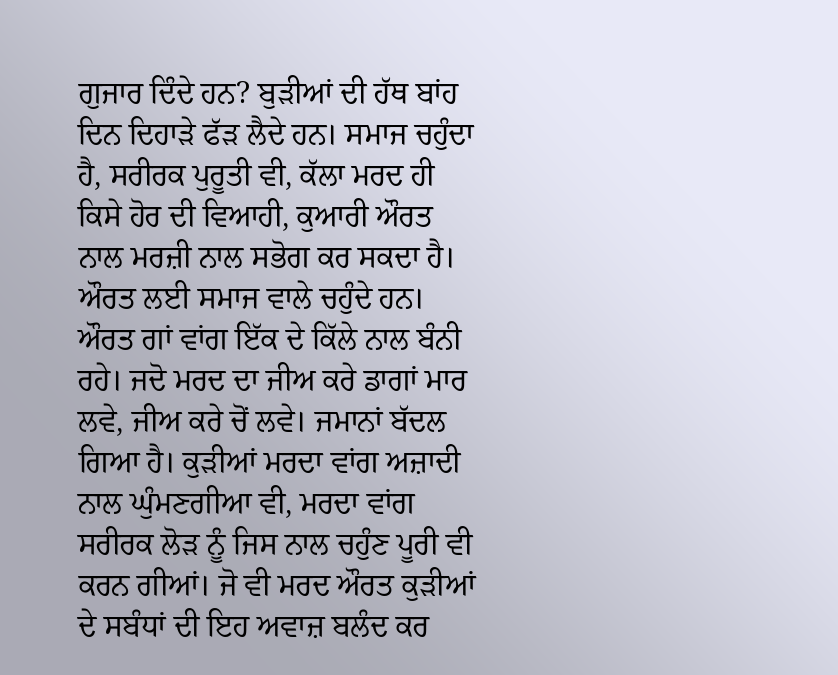ਗੁਜਾਰ ਦਿੰਦੇ ਹਨ? ਬੁੜੀਆਂ ਦੀ ਹੱਥ ਬਾਂਹ ਦਿਨ ਦਿਹਾੜੇ ਫੱੜ ਲੈਦੇ ਹਨ। ਸਮਾਜ ਚਹੁੰਦਾ ਹੈ, ਸਰੀਰਕ ਪੁਰੂਤੀ ਵੀ, ਕੱਲਾ ਮਰਦ ਹੀ ਕਿਸੇ ਹੋਰ ਦੀ ਵਿਆਹੀ, ਕੁਆਰੀ ਔਰਤ ਨਾਲ ਮਰਜ਼ੀ ਨਾਲ ਸਭੋਗ ਕਰ ਸਕਦਾ ਹੈ। ਔਰਤ ਲਈ ਸਮਾਜ ਵਾਲੇ ਚਹੁੰਦੇ ਹਨ। ਔਰਤ ਗਾਂ ਵਾਂਗ ਇੱਕ ਦੇ ਕਿੱਲੇ ਨਾਲ ਬੰਨੀ ਰਹੇ। ਜਦੋ ਮਰਦ ਦਾ ਜੀਅ ਕਰੇ ਡਾਗਾਂ ਮਾਰ ਲਵੇ, ਜੀਅ ਕਰੇ ਚੋਂ ਲਵੇ। ਜਮਾਨਾਂ ਬੱਦਲ ਗਿਆ ਹੈ। ਕੁੜੀਆਂ ਮਰਦਾ ਵਾਂਗ ਅਜ਼ਾਦੀ ਨਾਲ ਘੁੰਮਣਗੀਆ ਵੀ, ਮਰਦਾ ਵਾਂਗ ਸਰੀਰਕ ਲੋੜ ਨੂੰ ਜਿਸ ਨਾਲ ਚਹੁੰਣ ਪੂਰੀ ਵੀ ਕਰਨ ਗੀਆਂ। ਜੋ ਵੀ ਮਰਦ ਔਰਤ ਕੁੜੀਆਂ ਦੇ ਸਬੰਧਾਂ ਦੀ ਇਹ ਅਵਾਜ਼ ਬਲੰਦ ਕਰ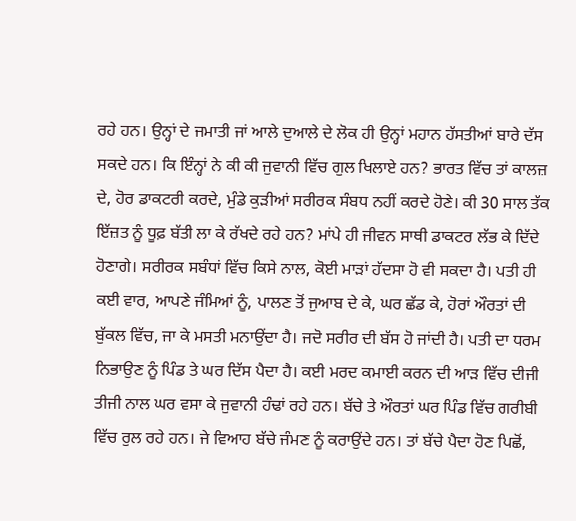ਰਹੇ ਹਨ। ਉਨ੍ਹਾਂ ਦੇ ਜਮਾਤੀ ਜਾਂ ਆਲੇ ਦੁਆਲੇ ਦੇ ਲੋਕ ਹੀ ਉਨ੍ਹਾਂ ਮਹਾਨ ਹੱਸਤੀਆਂ ਬਾਰੇ ਦੱਸ ਸਕਦੇ ਹਨ। ਕਿ ਇੰਨ੍ਹਾਂ ਨੇ ਕੀ ਕੀ ਜੁਵਾਨੀ ਵਿੱਚ ਗੁਲ ਖਿਲਾਏ ਹਨ? ਭਾਰਤ ਵਿੱਚ ਤਾਂ ਕਾਲਜ਼ ਦੇ, ਹੋਰ ਡਾਕਟਰੀ ਕਰਦੇ, ਮੁੰਡੇ ਕੁੜੀਆਂ ਸਰੀਰਕ ਸੰਬਧ ਨਹੀਂ ਕਰਦੇ ਹੋਣੇ। ਕੀ 30 ਸਾਲ ਤੱਕ ਇੱਜ਼ਤ ਨੂੰ ਧੂਫ਼ ਬੱਤੀ ਲਾ ਕੇ ਰੱਖਦੇ ਰਹੇ ਹਨ? ਮਾਂਪੇ ਹੀ ਜੀਵਨ ਸਾਥੀ ਡਾਕਟਰ ਲੱਭ ਕੇ ਦਿੱਦੇ ਹੋਣਾਗੇ। ਸਰੀਰਕ ਸਬੰਧਾਂ ਵਿੱਚ ਕਿਸੇ ਨਾਲ, ਕੋਈ ਮਾੜਾਂ ਹੱਦਸਾ ਹੋ ਵੀ ਸਕਦਾ ਹੈ। ਪਤੀ ਹੀ ਕਈ ਵਾਰ, ਆਪਣੇ ਜੰਮਿਆਂ ਨੂੰ, ਪਾਲਣ ਤੋਂ ਜੁਆਬ ਦੇ ਕੇ, ਘਰ ਛੱਡ ਕੇ, ਹੋਰਾਂ ਔਰਤਾਂ ਦੀ ਬੁੱਕਲ ਵਿੱਚ, ਜਾ ਕੇ ਮਸਤੀ ਮਨਾਉਂਦਾ ਹੈ। ਜਦੋ ਸਰੀਰ ਦੀ ਬੱਸ ਹੋ ਜਾਂਦੀ ਹੈ। ਪਤੀ ਦਾ ਧਰਮ ਨਿਭਾਉਣ ਨੂੰ ਪਿੰਡ ਤੇ ਘਰ ਦਿੱਸ ਪੈਦਾ ਹੈ। ਕਈ ਮਰਦ ਕਮਾਈ ਕਰਨ ਦੀ ਆੜ ਵਿੱਚ ਦੀਜੀ ਤੀਜੀ ਨਾਲ ਘਰ ਵਸਾ ਕੇ ਜੁਵਾਨੀ ਹੰਢਾਂ ਰਹੇ ਹਨ। ਬੱਚੇ ਤੇ ਔਰਤਾਂ ਘਰ ਪਿੰਡ ਵਿੱਚ ਗਰੀਬੀ ਵਿੱਚ ਰੁਲ ਰਹੇ ਹਨ। ਜੇ ਵਿਆਹ ਬੱਚੇ ਜੰਮਣ ਨੂੰ ਕਰਾਉਂਦੇ ਹਨ। ਤਾਂ ਬੱਚੇ ਪੈਦਾ ਹੋਣ ਪਿਛੋਂ,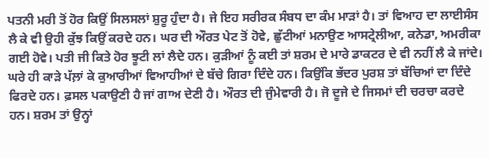ਪਤਨੀ ਮਰੀ ਤੋਂ ਹੋਰ ਕਿਉਂ ਸਿਲਸਲਾਂ ਸ਼ੁਰੂ ਹੁੰਦਾ ਹੈ। ਜੇ ਇਹ ਸਰੀਰਕ ਸੰਬਧ ਦਾ ਕੰਮ ਮਾੜਾਂ ਹੈ। ਤਾਂ ਵਿਆਹ ਦਾ ਲਾਈਸੰਸ ਲੈ ਕੇ ਵੀ ਉਹੀ ਕੁੱਝ ਕਿਉਂ ਕਰਦੇ ਹਨ। ਘਰ ਦੀ ਔਰਤ ਪੇਟ ਤੋਂ ਹੋਵੇ, ਛੁੱਟੀਆਂ ਮਨਾਉਣ ਆਸਟ੍ਰੇਲੀਆ, ਕਨੇਡਾ, ਅਮਰੀਕਾ ਗਈ ਹੋਵੇ। ਪਤੀ ਜੀ ਕਿਤੇ ਹੋਰ ਝੂਟੀ ਲਾਂ ਲੈਦੇ ਹਨ। ਕੁੜੀਆਂ ਨੂੰ ਕਈ ਤਾਂ ਸ਼ਰਮ ਦੇ ਮਾਰੇ ਡਾਕਟਰ ਦੇ ਵੀ ਨਹੀਂ ਲੈ ਕੇ ਜਾਂਦੇ। ਘਰੇ ਹੀ ਕਾੜੇ ਪੱਲ਼ਾਂ ਕੇ ਕੁਆਰੀਆਂ ਵਿਆਹੀਆਂ ਦੇ ਬੱਚੇ ਗਿਰਾ ਦਿੰਦੇ ਹਨ। ਕਿਉਂਕਿ ਭੱਦਰ ਪੁਰਸ਼ ਤਾਂ ਬੱਚਿਆਂ ਦਾ ਦਿੰਦੇ ਫਿਰਦੇ ਹਨ। ਫ਼ਸਲ ਪਕਾਉਣੀ ਹੈ ਜਾਂ ਗਾਅ ਦੇਣੀ ਹੈ। ਔਰਤ ਦੀ ਜੁੰਮੇਵਾਰੀ ਹੈ। ਜੋ ਦੂਜੇ ਦੇ ਜਿਸਮਾਂ ਦੀ ਚਰਚਾ ਕਰਦੇ ਹਨ। ਸ਼ਰਮ ਤਾਂ ਉਨ੍ਹਾਂ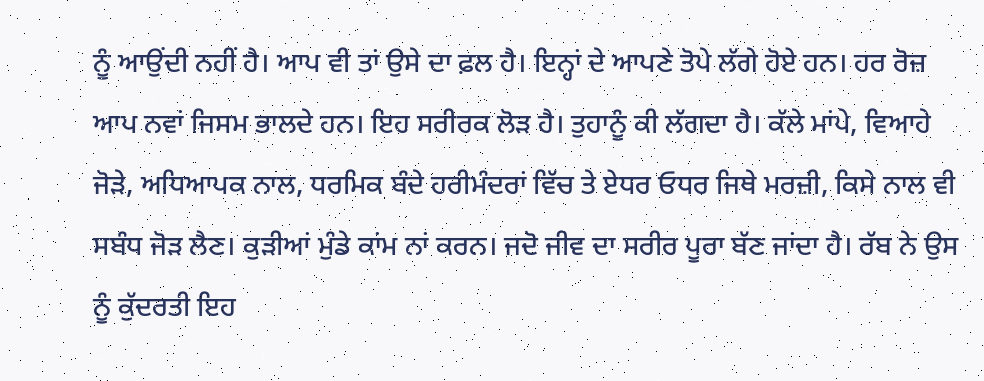ਨੂੰ ਆਉਂਦੀ ਨਹੀਂ ਹੈ। ਆਪ ਵੀ ਤਾਂ ਉਸੇ ਦਾ ਫ਼ਲ ਹੈ। ਇਨ੍ਹਾਂ ਦੇ ਆਪਣੇ ਤੋਪੇ ਲੱਗੇ ਹੋਏ ਹਨ। ਹਰ ਰੋਜ਼ ਆਪ ਨਵਾਂ ਜਿਸਮ ਭਾਲਦੇ ਹਨ। ਇਹ ਸਰੀਰਕ ਲੋੜ ਹੈ। ਤੁਹਾਨੂੰ ਕੀ ਲੱਗਦਾ ਹੈ। ਕੱਲੇ ਮਾਂਪੇ, ਵਿਆਹੇ ਜੋੜੇ, ਅਧਿਆਪਕ ਨਾਲ, ਧਰਮਿਕ ਬੰਦੇ ਹਰੀਮੰਦਰਾਂ ਵਿੱਚ ਤੇ ਏਧਰ ਓਧਰ ਜਿਥੇ ਮਰਜ਼ੀ, ਕਿਸੇ ਨਾਲ ਵੀ ਸਬੰਧ ਜੋੜ ਲੈਣ। ਕੁੜੀਆਂ ਮੁੰਡੇ ਕਾਂਮ ਨਾਂ ਕਰਨ। ਜਦੋ ਜੀਵ ਦਾ ਸਰੀਰ ਪੂਰਾ ਬੱਣ ਜਾਂਦਾ ਹੈ। ਰੱਬ ਨੇ ਉਸ ਨੂੰ ਕੁੱਦਰਤੀ ਇਹ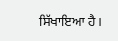ਸਿੱਖਾਇਆ ਹੈ।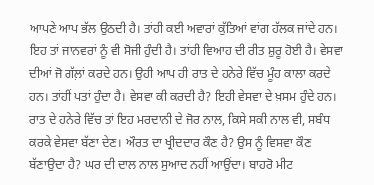ਆਪਣੇ ਆਪ ਭੱਲ ਉਠਦੀ ਹੈ। ਤਾਂਹੀ ਕਈ ਅਵਾਰਾਂ ਕੁੱਤਿਆਂ ਵਾਂਗ ਹੱਲਕ ਜਾਂਦੇ ਹਨ। ਇਹ ਤਾਂ ਜਾਨਵਰਾਂ ਨੂੰ ਵੀ ਸੋਜੀ ਹੁੰਦੀ ਹੈ। ਤਾਂਹੀ ਵਿਆਹ ਦੀ ਰੀਤ ਸ਼ੁਰੂ ਹੋਈ ਹੈ। ਵੇਸਵਾ ਦੀਆਂ ਜੋ ਗੱਲ਼ਾਂ ਕਰਦੇ ਹਨ। ਉਹੀ ਆਪ ਹੀ ਰਾਤ ਦੇ ਹਨੇਰੇ ਵਿੱਚ ਮੂੰਹ ਕਾਲਾ ਕਰਦੇ ਹਨ। ਤਾਂਹੀਂ ਪਤਾਂ ਹੁੰਦਾ ਹੈ। ਵੇਸਵਾ ਕੀ ਕਰਦੀ ਹੈ? ਇਹੀ ਵੇਸਵਾ ਦੇ ਖ਼ਸਮ ਹੁੰਦੇ ਹਨ। ਰਾਤ ਦੇ ਹਨੇਰੇ ਵਿੱਚ ਤਾਂ ਇਹ ਮਰਦਾਨੀ ਦੇ ਜੋਰ ਨਾਲ, ਕਿਸੇ ਸਕੀ ਨਾਲ ਵੀ, ਸਬੰਧ ਕਰਕੇ ਵੇਸਵਾ ਬੱਣਾ ਦੇਣ। ਔਰਤ ਦਾ ਖ੍ਰੀਦਦਾਰ ਕੌਣ ਹੈ? ਉਸ ਨੂੰ ਵਿਸਵਾ ਕੌਣ ਬੱਣਾਉਦਾ ਹੈ? ਘਰ ਦੀ ਦਾਲ ਨਾਲ ਸੁਆਦ ਨਹੀਂ ਆਉਂਦਾ। ਬਾਹਰੋ ਮੀਟ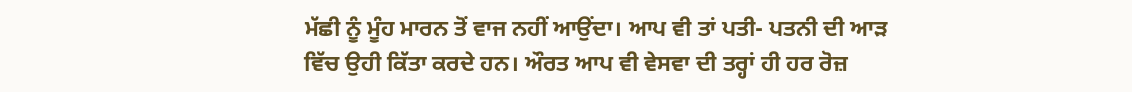ਮੱਛੀ ਨੂੰ ਮੂੰਹ ਮਾਰਨ ਤੋਂ ਵਾਜ ਨਹੀਂ ਆਉਂਦਾ। ਆਪ ਵੀ ਤਾਂ ਪਤੀ- ਪਤਨੀ ਦੀ ਆੜ ਵਿੱਚ ਉਹੀ ਕਿੱਤਾ ਕਰਦੇ ਹਨ। ਔਰਤ ਆਪ ਵੀ ਵੇਸਵਾ ਦੀ ਤਰ੍ਹਾਂ ਹੀ ਹਰ ਰੋਜ਼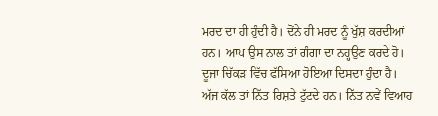ਮਰਦ ਦਾ ਹੀ ਹੁੰਦੀ ਹੈ। ਦੋਂਨੇ ਹੀ ਮਰਦ ਨੂੰ ਖੁੱਸ਼ ਕਰਦੀਆਂ ਹਨ। ਆਪ ਉਸ ਨਾਲ ਤਾਂ ਗੰਗਾ ਦਾ ਨਹ੍ਹਉਣ ਕਰਦੇ ਹੋ। ਦੂਜਾ ਚਿੱਕੜ ਵਿੱਚ ਫੱਸਿਆ ਹੋਇਆ ਦਿਸਦਾ ਹੁੰਦਾ ਹੈ। ਅੱਜ ਕੱਲ ਤਾਂ ਨਿੱਤ ਰਿਸ਼ਤੇ ਟੁੱਟਦੇ ਹਨ। ਨਿੱਤ ਨਵੇਂ ਵਿਆਹ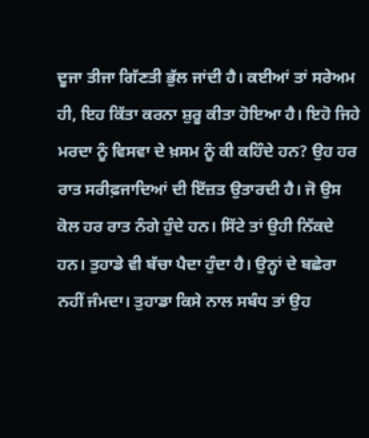ਦੂਜਾ ਤੀਜਾ ਗਿੱਣਤੀ ਭੁੱਲ ਜਾਂਦੀ ਹੈ। ਕਈਆਂ ਤਾਂ ਸਰੇਅਮ ਹੀ, ਇਹ ਕਿੱਤਾ ਕਰਨਾ ਸ਼ੁਰੂ ਕੀਤਾ ਹੋਇਆ ਹੈ। ਇਹੋ ਜਿਹੇ ਮਰਦਾ ਨੂੰ ਵਿਸਵਾ ਦੇ ਖ਼ਸਮ ਨੂੰ ਕੀ ਕਹਿੰਦੇ ਹਨ? ਉਹ ਹਰ ਰਾਤ ਸਰੀਫ਼ਜਾਦਿਆਂ ਦੀ ਇੱਜ਼ਤ ਉਤਾਰਦੀ ਹੈ। ਜੋ ਉਸ ਕੋਲ ਹਰ ਰਾਤ ਨੰਗੇ ਹੁੰਦੇ ਹਨ। ਸਿੱਟੇ ਤਾਂ ਉਹੀ ਨਿੱਕਦੇ ਹਨ। ਤੁਹਾਡੇ ਵੀ ਬੱਚਾ ਪੈਦਾ ਹੁੰਦਾ ਹੈ। ਉਨ੍ਹਾਂ ਦੇ ਬਛੇਰਾ ਨਹੀਂ ਜੰਮਦਾ। ਤੁਹਾਡਾ ਕਿਸੇ ਨਾਲ ਸਬੰਧ ਤਾਂ ਉਹ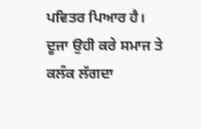ਪਵਿਤਰ ਪਿਆਰ ਹੈ। ਦੂਜਾ ਉਹੀ ਕਰੇ ਸਮਾਜ ਤੇ ਕਲੰਕ ਲੱਗਦਾ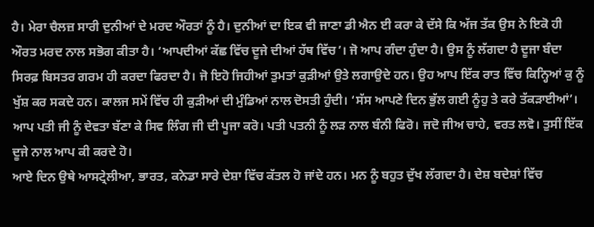ਹੈ। ਮੇਰਾ ਚੈਲਜ਼ ਸਾਰੀ ਦੁਨੀਆਂ ਦੇ ਮਰਦ ਔਰਤਾਂ ਨੂੰ ਹੈ। ਦੁਨੀਆਂ ਦਾ ਇਕ ਵੀ ਜਾਣਾ ਡੀ ਐਨ ਈ ਕਰਾ ਕੇ ਦੱਸੇ ਕਿ ਅੱਜ ਤੱਕ ਉਸ ਨੇ ਇਕੋ ਹੀ ਔਰਤ ਮਰਦ ਨਾਲ ਸਭੋਗ ਕੀਤਾ ਹੈ। ‘ਆਪਦੀਆਂ ਕੱਛ ਵਿੱਚ ਦੂਜੇ ਦੀਆਂ ਹੱਥ ਵਿੱਚ’। ਜੋ ਆਪ ਗੰਦਾ ਹੁੰਦਾ ਹੈ। ਉਸ ਨੂੰ ਲੱਗਦਾ ਹੈ ਦੂਜਾ ਬੰਦਾ ਸਿਰਫ਼ ਬਿਸਤਰ ਗਰਮ ਹੀ ਕਰਦਾ ਫਿਰਦਾ ਹੈ। ਜੋ ਇਹੋ ਜਿਹੀਆਂ ਤੁਮਤਾਂ ਕੁੜੀਆਂ ਉਤੇ ਲਗਾਉਦੇ ਹਨ। ਉਹ ਆਪ ਇੱਕ ਰਾਤ ਵਿੱਚ ਕਿਨ੍ਹਿਆਂ ਕੁ ਨੂੰ ਖੁੱਸ਼ ਕਰ ਸਕਦੇ ਹਨ। ਕਾਲਜ ਸਮੇਂ ਵਿੱਚ ਹੀ ਕੁੜੀਆਂ ਦੀ ਮੁੰਡਿਆਂ ਨਾਲ ਦੋਸਤੀ ਹੁੰਦੀ। ‘ਸੱਸ ਆਪਣੇ ਦਿਨ ਭੁੱਲ ਗਈ ਨੂੰਹੁ ਤੇ ਕਰੇ ਤੱਕੜਾਈਆਂ’। ਆਪ ਪਤੀ ਜੀ ਨੂੰ ਦੇਵਤਾ ਬੱਣਾ ਕੇ ਸਿਵ ਲਿੰਗ ਜੀ ਦੀ ਪੂਜਾ ਕਰੋ। ਪਤੀ ਪਤਨੀ ਨੂੰ ਲੜ ਨਾਲ ਬੰਨੀ ਫਿਰੋ। ਜਦੋ ਜੀਅ ਚਾਹੇ, ਵਰਤ ਲਵੋ। ਤੁਸੀਂ ਇੱਕ ਦੂਜੇ ਨਾਲ ਆਪ ਕੀ ਕਰਦੇ ਹੋ।
ਆਏ ਦਿਨ ਉਥੇ ਆਸਟ੍ਰੇਲੀਆ, ਭਾਰਤ, ਕਨੇਡਾ ਸਾਰੇ ਦੇਸ਼ਾ ਵਿੱਚ ਕੱਤਲ ਹੋ ਜਾਂਦੇ ਹਨ। ਮਨ ਨੂੰ ਬਹੁਤ ਦੁੱਖ ਲੱਗਦਾ ਹੈ। ਦੇਸ਼ ਬਦੇਸ਼ਾਂ ਵਿੱਚ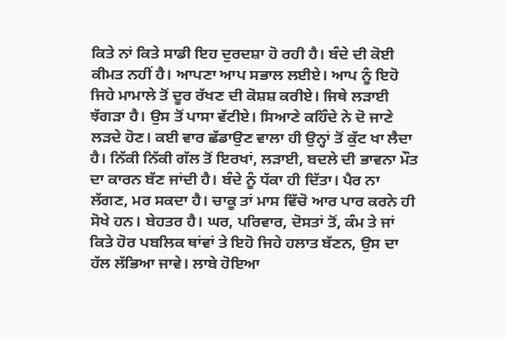ਕਿਤੇ ਨਾਂ ਕਿਤੇ ਸਾਡੀ ਇਹ ਦੁਰਦਸ਼ਾ ਹੋ ਰਹੀ ਹੈ। ਬੰਦੇ ਦੀ ਕੋਈ ਕੀਮਤ ਨਹੀਂ ਹੈ। ਆਪਣਾ ਆਪ ਸਭਾਲ ਲਈਏ। ਆਪ ਨੂੰ ਇਹੋ ਜਿਹੇ ਮਾਮਾਲੇ ਤੋਂ ਦੂਰ ਰੱਖਣ ਦੀ ਕੋਸ਼ਸ਼ ਕਰੀਏ। ਜਿਥੇ ਲੜਾਈ ਝੱਗੜਾ ਹੈ। ਉਸ ਤੋਂ ਪਾਸਾ ਵੱਟੀਏ। ਸਿਆਣੇ ਕਹਿੰਦੇ ਨੇ ਦੋ ਜਾਣੇ ਲੜਦੇ ਹੋਣ। ਕਈ ਵਾਰ ਛੱਡਾਉਣ ਵਾਲਾ ਹੀ ਉਨ੍ਹਾਂ ਤੋਂ ਕੁੱਟ ਖਾ ਲੈਦਾ ਹੈ। ਨਿੱਕੀ ਨਿੱਕੀ ਗੱਲ ਤੋਂ ਇਰਖਾਂ, ਲੜਾਈ, ਬਦਲੇ ਦੀ ਭਾਵਨਾ ਮੌਤ ਦਾ ਕਾਰਨ ਬੱਣ ਜਾਂਦੀ ਹੈ। ਬੰਦੇ ਨੂੰ ਧੱਕਾ ਹੀ ਦਿੱਤਾ। ਪੈਰ ਨਾ ਲੱਗਣ, ਮਰ ਸਕਦਾ ਹੈ। ਚਾਕੂ ਤਾਂ ਮਾਸ ਵਿੱਚੋ ਆਰ ਪਾਰ ਕਰਨੇ ਹੀ ਸੋਖੇ ਹਨ। ਬੇਹਤਰ ਹੈ। ਘਰ, ਪਰਿਵਾਰ, ਦੋਸਤਾਂ ਤੋਂ, ਕੰਮ ਤੇ ਜਾਂ ਕਿਤੇ ਹੋਰ ਪਬਲਿਕ ਥਾਂਵਾਂ ਤੇ ਇਹੋ ਜਿਹੇ ਹਲਾਤ ਬੱਣਨ, ਉਸ ਦਾ ਹੱਲ ਲੱਭਿਆ ਜਾਵੇ। ਲਾਬੇ ਹੋਇਆ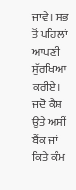ਜਾਵੇ। ਸਭ ਤੋਂ ਪਹਿਲਾਂ ਆਪਣੀ ਸੁੱਰਖਿਆ ਕਰੀਏ। ਜਦੋ ਕੈਸ਼ ਉਤੇ ਅਸੀਂ ਬੈਂਕ ਜਾਂ ਕਿਤੇ ਕੰਮ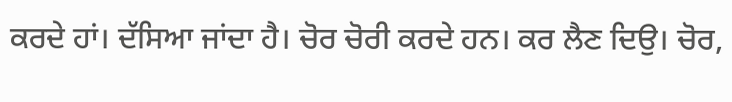ਕਰਦੇ ਹਾਂ। ਦੱਸਿਆ ਜਾਂਦਾ ਹੈ। ਚੋਰ ਚੋਰੀ ਕਰਦੇ ਹਨ। ਕਰ ਲੈਣ ਦਿਉ। ਚੋਰ,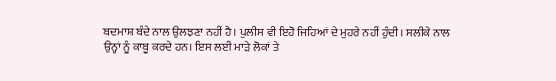ਬਦਮਾਸ਼ ਬੰਦੇ ਨਾਲ ਉਲਝਣਾ ਨਹੀਂ ਹੈ। ਪੁਲੀਸ ਵੀ ਇਹੋ ਜਿਹਿਆਂ ਦੇ ਮੁਹਰੇ ਨਹੀਂ ਹੁੰਦੀ। ਸਲੀਕੇ ਨਾਲ ਉਨ੍ਹਾਂ ਨੂੰ ਕਾਬੂ ਕਰਦੇ ਹਨ। ਇਸ ਲਈ ਮਾੜੇ ਲੋਕਾਂ ਤੇ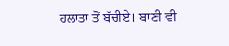ਹਲਾਤਾ ਤੋਂ ਬੱਚੀਏ। ਬਾਣੀ ਵੀ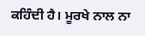ਕਹਿੰਦੀ ਹੈ। ਮੂਰਖੇ ਨਾਲ ਨਾ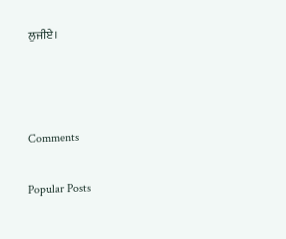ਲੁਜੀਏ।



Comments

Popular Posts